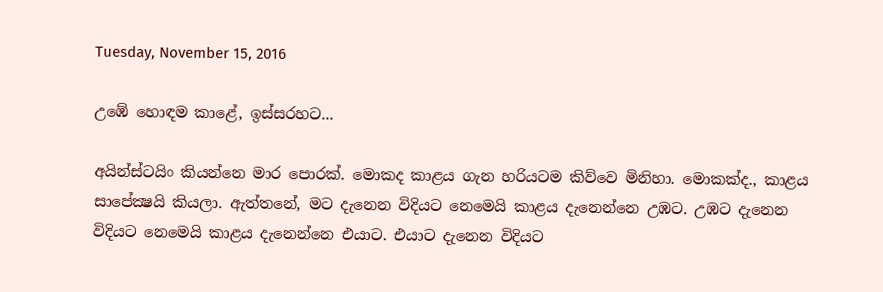Tuesday, November 15, 2016

උඹේ හොඳම කාළේ, ඉස්සරහට...

අයින්ස්ටයිං කියන්නෙ මාර පොරක්. මොකද කාළය ගැන හරියටම කිව්වෙ මිනිහා. මොකක්ද., කාළය සාපේක්‍ෂයි කියලා. ඇත්තනේ, මට දැනෙන විදියට නෙමෙයි කාළය දැනෙන්නෙ උඹට. උඹට දැනෙන විදියට නෙමෙයි කාළය දැනෙන්නෙ එයාට. එයාට දැනෙන විදියට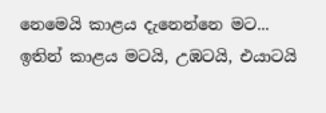නෙමෙයි කාළය දැනෙන්නෙ මට... ඉතින් කාළය මටයි, උඹටයි, එයාටයි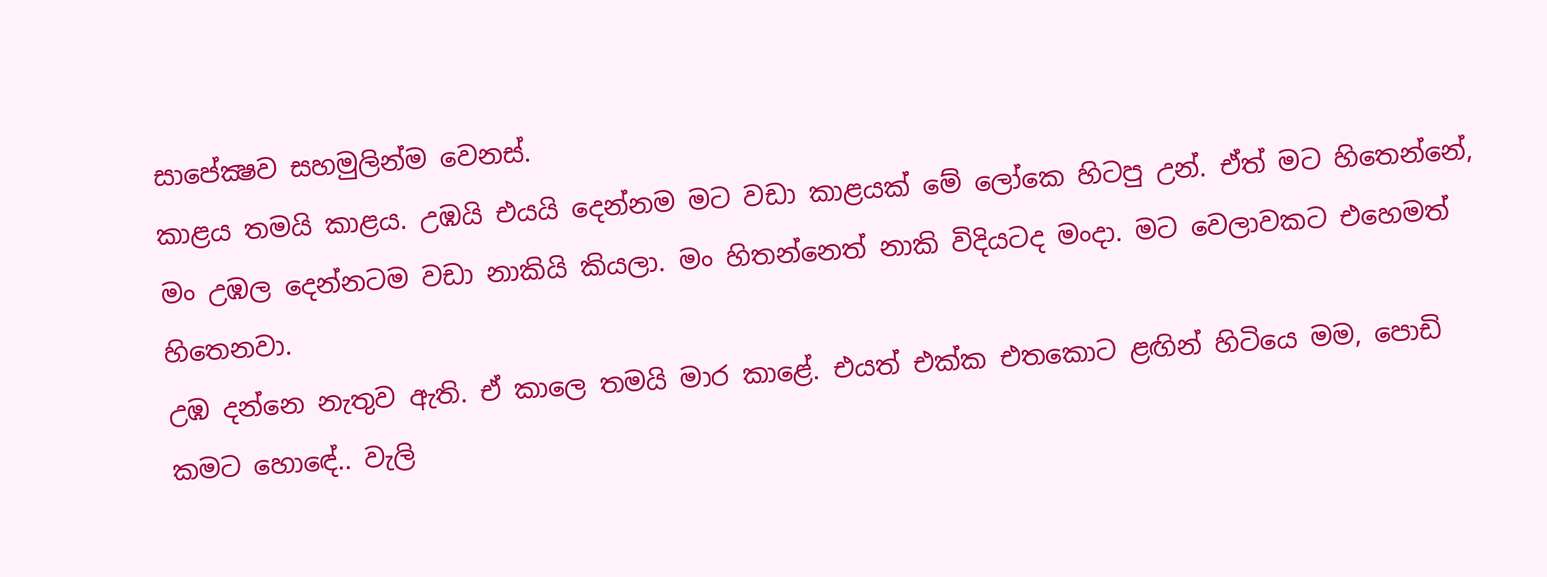සාපේක්‍ෂව සහමුලින්ම වෙනස්.
කාළය තමයි කාළය. උඹයි එයයි දෙන්නම මට වඩා කාළයක් මේ ලෝකෙ හිටපු උන්. ඒත් මට හිතෙන්නේ, මං උඹල දෙන්නටම වඩා නාකියි කියලා. මං හිතන්නෙත් නාකි විදියටද මංදා. මට වෙලාවකට එහෙමත් හිතෙනවා.
උඹ දන්නෙ නැතුව ඇති. ඒ කාලෙ තමයි මාර කාළේ. එයත් එක්ක එතකොට ළඟින් හිටියෙ මම, පොඩි කමට හොඳේ.. වැලි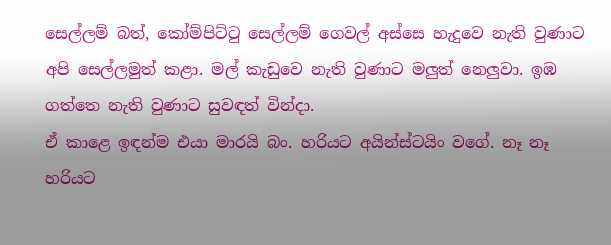සෙල්ලම් බත්, කෝම්පිට්ටු සෙල්ලම් ගෙවල් අස්සෙ හැදුවෙ නැති වුණාට අපි සෙල්ලමුත් කළා. මල් කැඩුවෙ නැති වුණාට මලුත් නෙලුවා. ඉඹ ගත්තෙ නැති වුණාට සුවඳත් වින්දා.
ඒ කාළෙ ඉඳන්ම එයා මාරයි බං. හරියට අයින්ස්ටයිං වගේ. නෑ නෑ හරියට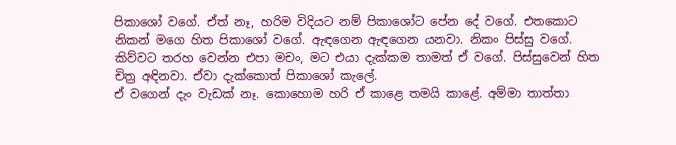පිකාශෝ වගේ. ඒත් නෑ, හරිම විදියට නම් පිකාශෝට පේන දේ වගේ. එතකොට නිකන් මගෙ හිත පිකාශෝ වගේ. ඇඳගෙන ඇඳගෙන යනවා. නිකං පිස්සු වගේ. කිව්වට තරහ වෙන්න එපා මචං, මට එයා දැක්කම තාමත් ඒ වගේ. පිස්සුවෙන් හිත චිත්‍ර අඳිනවා. ඒවා දැක්කොත් පිකාශෝ කැලේ.
ඒ වගෙන් දැං වැඩක් නෑ. කොහොම හරි ඒ කාළෙ තමයි කාළේ. අම්මා තාත්තා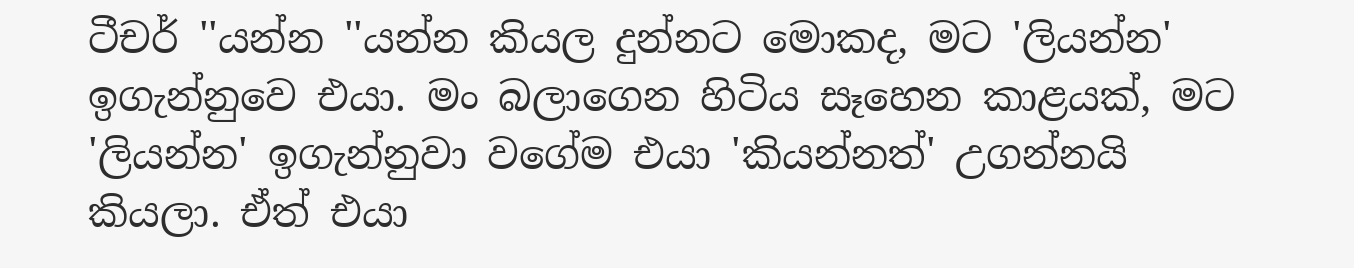ටීචර් ''යන්න ''යන්න කියල දුන්නට මොකද, මට 'ලියන්න' ඉගැන්නුවෙ එයා. මං බලාගෙන හිටිය සෑහෙන කාළයක්, මට 'ලියන්න' ඉගැන්නුවා වගේම එයා 'කියන්නත්' උගන්නයි කියලා. ඒත් එයා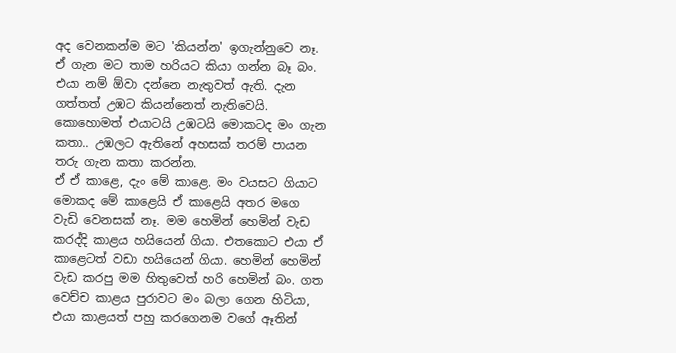අද වෙනකන්ම මට 'කියන්න' ඉගැන්නුවෙ නෑ. ඒ ගැන මට තාම හරියට කියා ගන්න බෑ බං.
එයා නම් ඕවා දන්නෙ නැතුවත් ඇති. දැන ගත්තත් උඹට කියන්නෙත් නැතිවෙයි. කොහොමත් එයාටයි උඹටයි මොකටද මං ගැන කතා.. උඹලට ඇතිනේ අහසක් තරම් පායන තරු ගැන කතා කරන්න.
ඒ ඒ කාළෙ, දැං මේ කාළෙ. මං වයසට ගියාට මොකද මේ කාළෙයි ඒ කාළෙයි අතර මගෙ වැඩි වෙනසක් නෑ. මම හෙමින් හෙමින් වැඩ කරද්දි කාළය හයියෙන් ගියා. එතකොට එයා ඒ කාළෙටත් වඩා හයියෙන් ගියා. හෙමින් හෙමින් වැඩ කරපු මම හිතුවෙත් හරි හෙමින් බං. ගත වෙච්ච කාළය පුරාවට මං බලා ගෙන හිටියා, එයා කාළයත් පහු කරගෙනම වගේ ඈතින්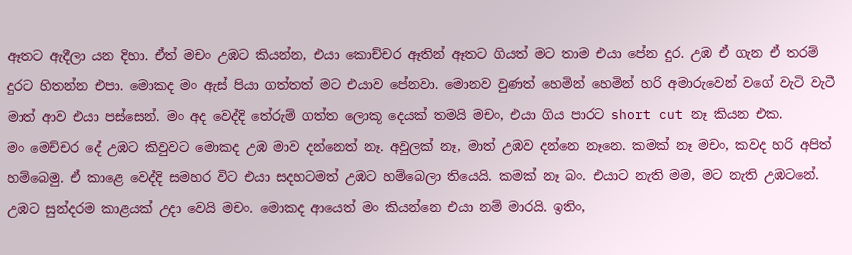ඈතට ඇදීලා යන දිහා. ඒත් මචං උඹට කියන්න, එයා කොච්චර ඈතින් ඈතට ගියත් මට තාම එයා පේන දුර. උඹ ඒ ගැන ඒ තරම් දුරට හිතන්න එපා. මොකද මං ඇස් පියා ගත්තත් මට එයාව පේනවා. මොනව වුණත් හෙමින් හෙමින් හරි අමාරුවෙන් වගේ වැටි වැටී මාත් ආව එයා පස්සෙන්. මං අද වෙද්දි තේරුම් ගත්ත ලොකූ දෙයක් තමයි මචං, එයා ගිය පාරට short cut නෑ කියන එක.
මං මෙච්චර දේ උඹට කිවුවට මොකද උඹ මාව දන්නෙත් නෑ. අවුලක් නෑ, මාත් උඹව දන්නෙ නෑනෙ. කමක් නෑ මචං, කවද හරි අපිත් හම්බෙමු. ඒ කාළෙ වෙද්දි සමහර විට එයා සදහටමත් උඹට හම්බෙලා තියෙයි. කමක් නෑ බං. එයාට නැති මම, මට නැති උඹටනේ. උඹට සුන්දරම කාළයක් උදා වෙයි මචං. මොකද ආයෙත් මං කියන්නෙ එයා නම් මාරයි. ඉතිං,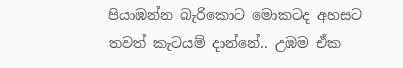පියාඹන්න බැරිකොට මොකටද අහසට තවත් කැටයම් දාන්නේ.. උඹම ඒක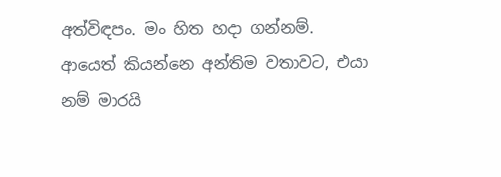අත්විඳපං. මං හිත හදා ගන්නම්. ආයෙත් කියන්නෙ අන්තිම වතාවට, එයා නම් මාරයි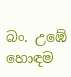බං. උඹේ හොඳම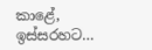කාළේ, ඉස්සරහට...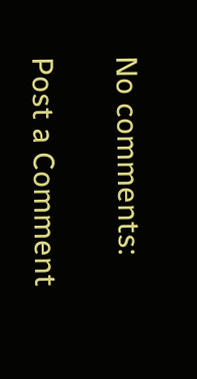No comments:

Post a Comment